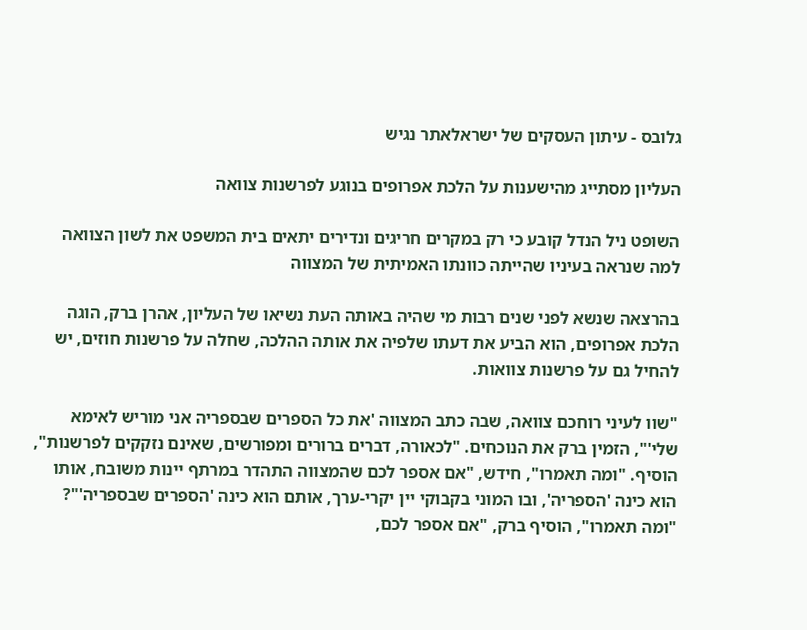גלובס - עיתון העסקים של ישראלאתר נגיש

העליון מסתייג מהישענות על הלכת אפרופים בנוגע לפרשנות צוואה

השופט ניל הנדל קובע כי רק במקרים חריגים ונדירים יתאים בית המשפט את לשון הצוואה למה שנראה בעיניו שהייתה כוונתו האמיתית של המצווה

בהרצאה שנשא לפני שנים רבות מי שהיה באותה העת נשיאו של העליון, אהרן ברק, הוגה הלכת אפרופים, הוא הביע את דעתו שלפיה את אותה ההלכה, שחלה על פרשנות חוזים, יש להחיל גם על פרשנות צוואות.

"שוו לעיני רוחכם צוואה, שבה כתב המצווה 'את כל הספרים שבספריה אני מוריש לאימא שלי'", הזמין ברק את הנוכחים. "לכאורה, דברים ברורים ומפורשים, שאינם נזקקים לפרשנות", הוסיף. "ומה תאמרו", חידש, "אם אספר לכם שהמצווה התהדר במרתף יינות משובח, אותו הוא כינה 'הספריה', ובו המוני בקבוקי יין יקרי-ערך, אותם הוא כינה 'הספרים שבספריה'"? "ומה תאמרו", הוסיף ברק, "אם אספר לכם,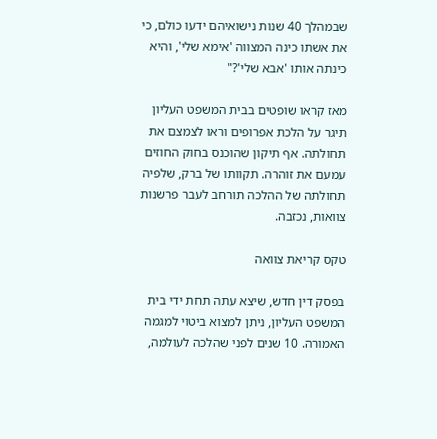שבמהלך 40 שנות נישואיהם ידעו כולם, כי את אשתו כינה המצווה 'אימא שלי', והיא כינתה אותו 'אבא שלי'?"

מאז קראו שופטים בבית המשפט העליון תיגר על הלכת אפרופים וראו לצמצם את תחולתה. אף תיקון שהוכנס בחוק החוזים עמעם את זוהרה. תקוותו של ברק, שלפיה תחולתה של ההלכה תורחב לעבר פרשנות צוואות, נכזבה.

טקס קריאת צוואה

בפסק דין חדש, שיצא עתה תחת ידי בית המשפט העליון, ניתן למצוא ביטוי למגמה האמורה. 10 שנים לפני שהלכה לעולמה,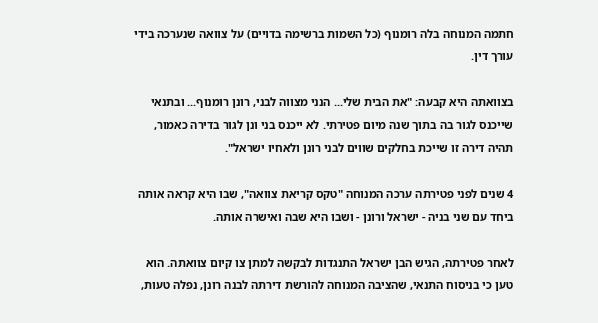חתמה המנוחה בלה רומנוף (כל השמות ברשימה בדויים) על צוואה שנערכה בידי עורך דין.

בצוואתה היא קבעה: "את הבית שלי... הנני מצווה לבני, רונן רומנוף... ובתנאי שייכנס לגור בה בתוך שנה מיום פטירתי. לא ייכנס בני ונן לגור בדירה כאמור, תהיה דירה זו שייכת בחלקים שווים לבני רונן ולאחיו ישראל".

4 שנים לפני פטירתה ערכה המנוחה "טקס קריאת צוואה", שבו היא קראה אותה ביחד עם שני בניה - ישראל ורונן - ושבו היא שבה ואישרה אותה.

לאחר פטירתה, הגיש הבן ישראל התנגדות לבקשה למתן צו קיום צוואתה. הוא טען כי בניסוח התנאי, שהציבה המנוחה להורשת דירתה לבנה רונן, נפלה טעות,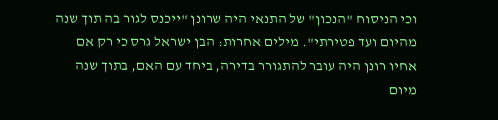וכי הניסוח "הנכון" של התנאי היה שרונן "ייכנס לגור בה תוך שנה מהיום ועד פטירתי". מילים אחרות: הבן ישראל גרס כי רק אם אחיו רונן היה עובר להתגורר בדירה, ביחד עם האם, בתוך שנה מיום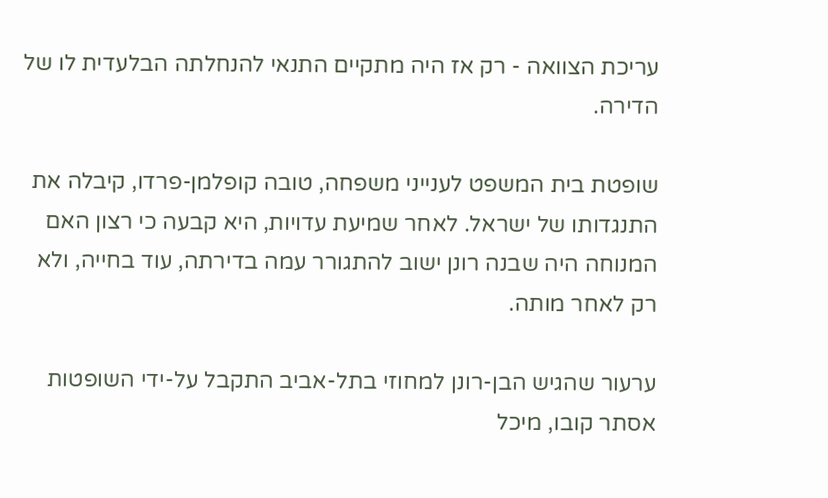עריכת הצוואה - רק אז היה מתקיים התנאי להנחלתה הבלעדית לו של הדירה.

שופטת בית המשפט לענייני משפחה, טובה קופלמן-פרדו, קיבלה את התנגדותו של ישראל. לאחר שמיעת עדויות, היא קבעה כי רצון האם המנוחה היה שבנה רונן ישוב להתגורר עמה בדירתה, עוד בחייה, ולא רק לאחר מותה.

ערעור שהגיש הבן-רונן למחוזי בתל-אביב התקבל על-ידי השופטות אסתר קובו, מיכל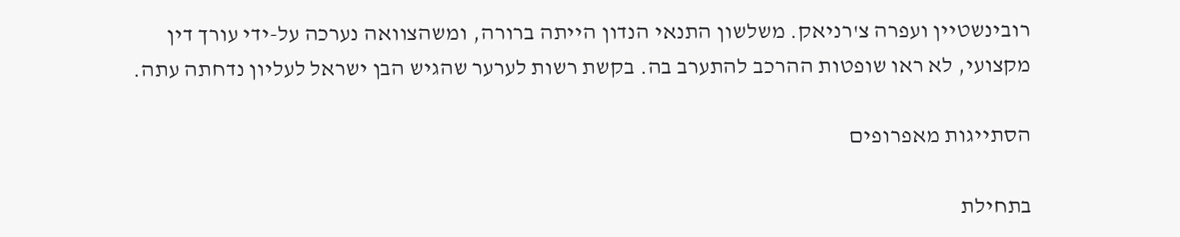רובינשטיין ועפרה צ'רניאק. משלשון התנאי הנדון הייתה ברורה, ומשהצוואה נערכה על-ידי עורך דין מקצועי, לא ראו שופטות ההרכב להתערב בה. בקשת רשות לערער שהגיש הבן ישראל לעליון נדחתה עתה.

הסתייגות מאפרופים

בתחילת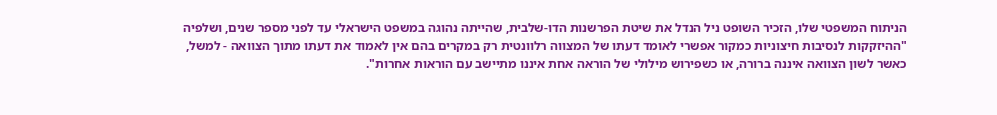הניתוח המשפטי שלו, הזכיר השופט ניל הנדל את שיטת הפרשנות הדו-שלבית, שהייתה נהוגה במשפט הישראלי עד לפני מספר שנים, ושלפיה "ההיזקקות לנסיבות חיצוניות כמקור אפשרי לאומד דעתו של המצווה רלוונטית רק במקרים בהם אין לאמוד את דעתו מתוך הצוואה - למשל, כאשר לשון הצוואה איננה ברורה, או כשפירוש מילולי של הוראה אחת איננו מתיישב עם הוראות אחרות".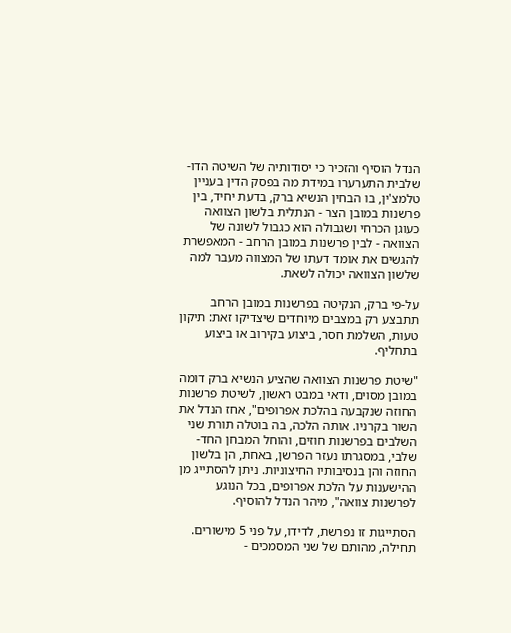הנדל הוסיף והזכיר כי יסודותיה של השיטה הדו-שלבית התערערו במידת מה בפסק הדין בעניין טלמצ'ין, בו הבחין הנשיא ברק, בדעת יחיד, בין פרשנות במובן הצר - הנתלית בלשון הצוואה כעוגן הכרחי ושגבולה הוא כגבול לשונה של הצוואה - לבין פרשנות במובן הרחב - המאפשרת להגשים את אומד דעתו של המצווה מעבר למה שלשון הצוואה יכולה לשאת.

על-פי ברק, הנקיטה בפרשנות במובן הרחב תתבצע רק במצבים מיוחדים שיצדיקו זאת: תיקון טעות, השלמת חסר, ביצוע בקירוב או ביצוע בתחליף.

"שיטת פרשנות הצוואה שהציע הנשיא ברק דומה במובן מסוים, ודאי במבט ראשון, לשיטת פרשנות החוזה שנקבעה בהלכת אפרופים", אחז הנדל את השור בקרניו. אותה הלכה, בה בוטלה תורת שני השלבים בפרשנות חוזים, והוחל המבחן החד-שלבי, במסגרתו נעזר הפרשן, באחת, הן בלשון החוזה והן בנסיבותיו החיצוניות. ניתן להסתייג מן ההישענות על הלכת אפרופים, בכל הנוגע לפרשנות צוואה", מיהר הנדל להוסיף.

הסתייגות זו נפרשת, לדידו, על פני 5 מישורים. תחילה, מהותם של שני המסמכים -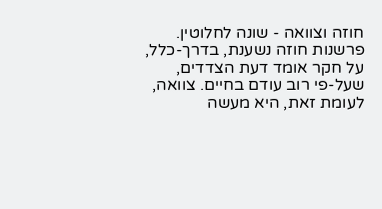חוזה וצוואה - שונה לחלוטין. פרשנות חוזה נשענת, בדרך-כלל, על חקר אומד דעת הצדדים, שעל-פי רוב עודם בחיים. צוואה, לעומת זאת, היא מעשה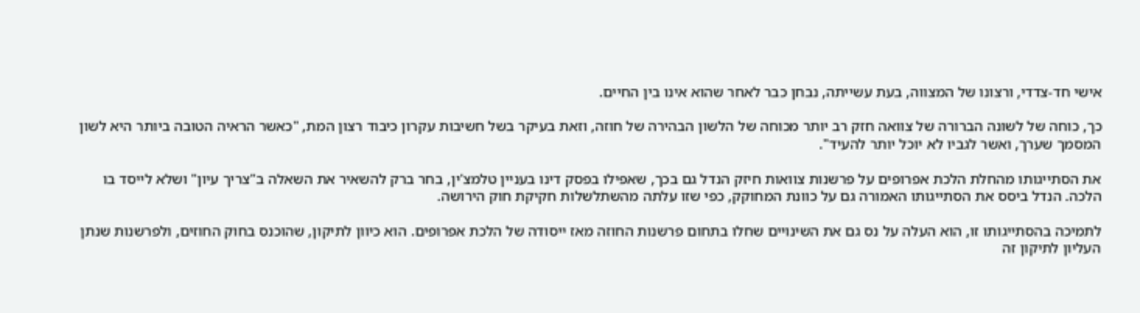אישי חד-צדדי, ורצונו של המצווה, בעת עשייתה, נבחן כבר לאחר שהוא אינו בין החיים.

כך, כוחה של לשונה הברורה של צוואה חזק רב יותר מכוחה של הלשון הבהירה של חוזה, וזאת בעיקר בשל חשיבות עקרון כיבוד רצון המת, "כאשר הראיה הטובה ביותר היא לשון המסמך שערך, ואשר לגביו לא יוכל יותר להעיד".

את הסתייגותו מהחלת הלכת אפרופים על פרשנות צוואות חיזק הנדל גם בכך, שאפילו בפסק דינו בעניין טלמצ'ין, בחר ברק להשאיר את השאלה ב"צריך עיון" ושלא לייסד בו הלכה. הנדל ביסס את הסתייגותו האמורה גם על כוונת המחוקק, כפי שזו עלתה מהשתלשלות חקיקת חוק הירושה.

לתמיכה בהסתייגותו זו, הוא העלה על נס גם את השינויים שחלו בתחום פרשנות החוזה מאז ייסודה של הלכת אפרופים. הוא כיוון לתיקון, שהוכנס בחוק החוזים, ולפרשנות שנתן העליון לתיקון זה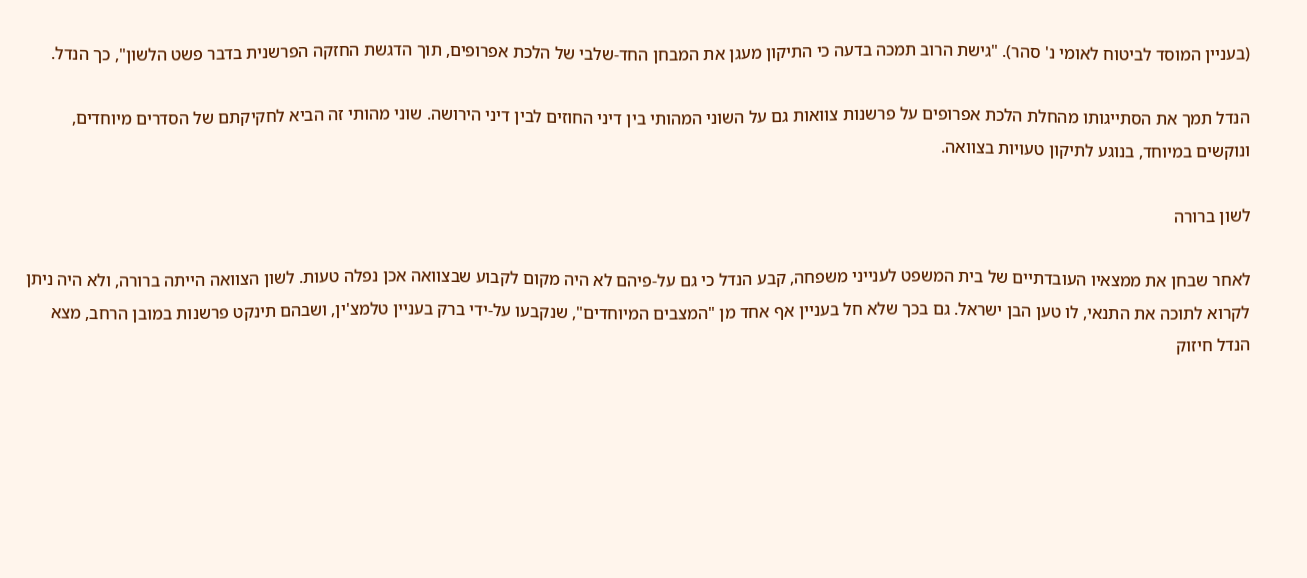(בעניין המוסד לביטוח לאומי נ' סהר). "גישת הרוב תמכה בדעה כי התיקון מעגן את המבחן החד-שלבי של הלכת אפרופים, תוך הדגשת החזקה הפרשנית בדבר פשט הלשון", כך הנדל.

הנדל תמך את הסתייגותו מהחלת הלכת אפרופים על פרשנות צוואות גם על השוני המהותי בין דיני החוזים לבין דיני הירושה. שוני מהותי זה הביא לחקיקתם של הסדרים מיוחדים, ונוקשים במיוחד, בנוגע לתיקון טעויות בצוואה.

לשון ברורה

לאחר שבחן את ממצאיו העובדתיים של בית המשפט לענייני משפחה, קבע הנדל כי גם על-פיהם לא היה מקום לקבוע שבצוואה אכן נפלה טעות. לשון הצוואה הייתה ברורה, ולא היה ניתן לקרוא לתוכה את התנאי, לו טען הבן ישראל. גם בכך שלא חל בעניין אף אחד מן "המצבים המיוחדים", שנקבעו על-ידי ברק בעניין טלמצ'ין, ושבהם תינקט פרשנות במובן הרחב, מצא הנדל חיזוק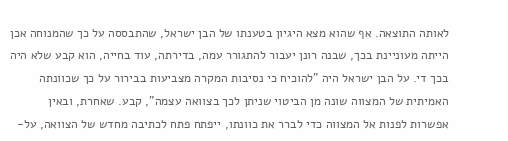לאותה התוצאה. אף שהוא מצא היגיון בטענתו של הבן ישראל, שהתבססה על כך שהמנוחה אכן הייתה מעוניינת בכך, שבנה רונן יעבור להתגורר עמה, בדירתה, עוד בחייה, הוא קבע שלא היה בכך די. על הבן ישראל היה "להוכיח כי נסיבות המקרה מצביעות בבירור על כך שכוונתה האמיתית של המצווה שונה מן הביטוי שניתן לכך בצוואה עצמה", קבע. שאחרת, ובאין אפשרות לפנות אל המצווה כדי לברר את כוונתו, ייפתח פתח לכתיבה מחדש של הצוואה, על-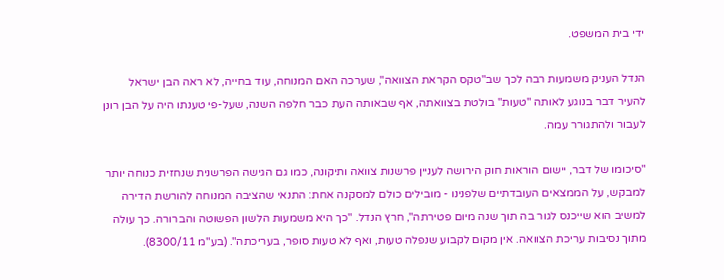ידי בית המשפט.

הנדל העניק משמעות רבה לכך שב"טקס הקראת הצוואה", שערכה האם המנוחה, עוד בחייה, לא ראה הבן ישראל להעיר דבר בנוגע לאותה "טעות" בולטת בצוואתה, אף שבאותה העת כבר חלפה השנה, שעל-פי טענתו היה על הבן רונן לעבור ולהתגורר עמה.

"סיכומו של דבר, יישום הוראות חוק הירושה לעניין פרשנות צוואה ותיקונה, כמו גם הגישה הפרשנית שנחזית כנוחה יותר למבקש, על הממצאים העובדתיים שלפנינו - מובילים כולם למסקנה אחת: התנאי שהציבה המנוחה להורשת הדירה למשיב הוא שייכנס לגור בה תוך שנה מיום פטירתה", חרץ הנדל. "כך היא משמעות הלשון הפשוטה והברורה. כך עולה מתוך נסיבות עריכת הצוואה. אין מקום לקבוע שנפלה טעות, ואף לא טעות סופר, בעריכתה". (בע"מ 8300/11).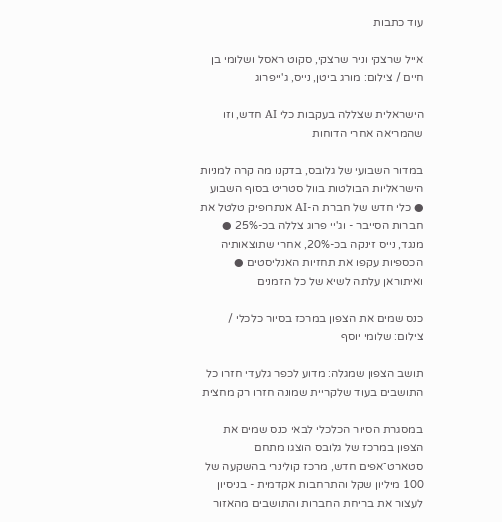עוד כתבות

אייל שרצקי וניר שרצקי, סקוט ראסל ושלומי בן חיים / צילום: מורג ביטן, נייס, ג'ייפרוג

הישראלית שצללה בעקבות כלי AI חדש, וזו שהמריאה אחרי הדוחות

במדור השבועי של גלובס, בדקנו מה קרה למניות הישראליות הבולטות בוול סטריט בסוף השבוע ● כלי חדש של חברת ה-AI אנתרופיק טלטל את חברות הסייבר - וג'יי פרוג צללה בכ-25% ● מנגד, נייס זינקה בכ-20%, אחרי שתוצאותיה הכספיות עקפו את תחזיות האנליסטים ● ואיתוראן עלתה לשיא של כל הזמנים

כנס שמים את הצפון במרכז בסיור כלכלי / צילום: שלומי יוסף

תושב הצפון שמגלה: מדוע לכפר גלעדי חזרו כל התושבים בעוד שלקריית שמונה חזרו רק מחצית

במסגרת הסיור הכלכלי לבאי כנס שמים את הצפון במרכז של גלובס הוצגו מתחם סטארט־אפים חדש, מרכז קולינרי בהשקעה של 100 מיליון שקל והתרחבות אקדמית - בניסיון  לעצור את בריחת החברות והתושבים מהאזור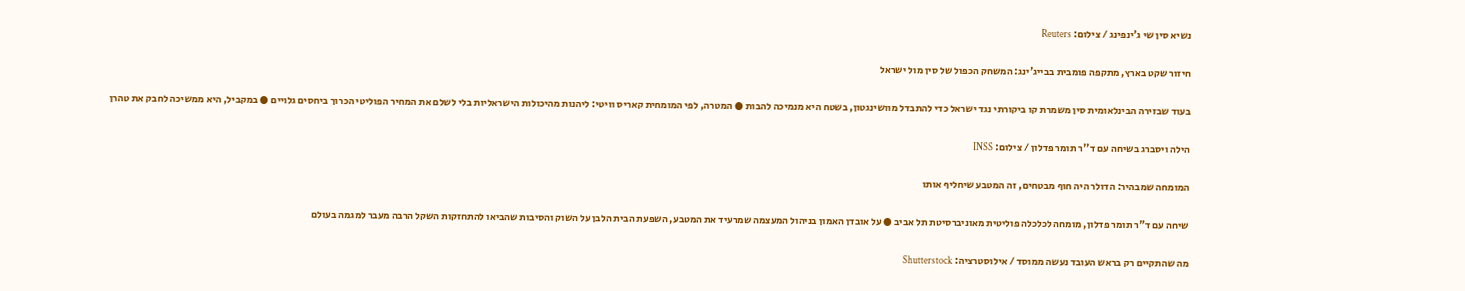נשיא סין שי ג'ינפינג / צילום: Reuters

חיזור שקט בארץ, מתקפה פומבית בבייג'ינג: המשחק הכפול של סין מול ישראל

בעוד שבזירה הבינלאומית סין משמרת קו ביקורתי נגד ישראל כדי להתבדל מוושינגטון, בשטח היא מנמיכה להבות ● המטרה, לפי המומחית קאריס וויטי: ליהנות מהיכולות הישראליות בלי לשלם את המחיר הפוליטי הכרוך ביחסים גלויים ● במקביל, היא ממשיכה לחבק את טהרן

הילה ויסברג בשיחה עם ד''ר תומר פדלון / צילום: INSS

המומחה שמבהיר: הדולר היה חוף מבטחים, זה המטבע שיחליף אותו

שיחה עם ד"ר תומר פדלון, מומחה לכלכלה פוליטית מאוניברסיטת תל אביב ● על אובדן האמון בניהול המעצמה שמרעיד את המטבע, השפעת הבית הלבן על השוק והסיבות שהביאו להתחזקות השקל הרבה מעבר למגמה בעולם

מה שהתקיים רק בראש העובד נעשה ממוסד / אילוסטרציה: Shutterstock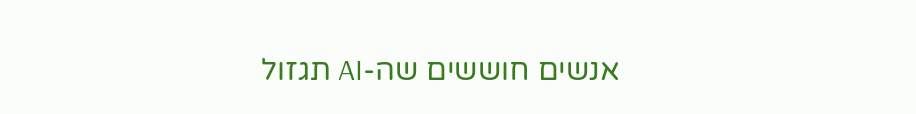אנשים חוששים שה-AI תגזול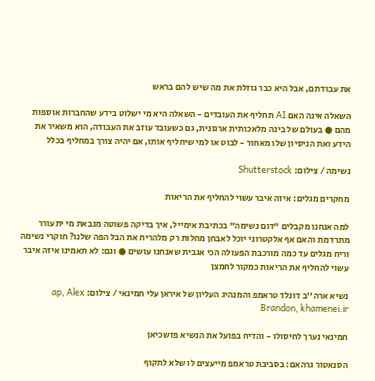את עבודתם, אבל היא כבר גוזלת את מה שיש להם בראש

השאלה אינה האם AI תחליף את העובדים - השאלה היא מי ישלוט בידע שהחברות אוספות מהם ● בעולם של בינה מלאכותית ארגונית, גם כשעובד עוזב את העבודה, הוא משאיר את הידע ואת הניסיון שלו מאחור - לבוט או למי שיחליף אותו, אם יהיה צורך במחליף בכלל

נשימה / צילום: Shutterstock

מחקרים מגלים: איזה איבר עשוי להחליף את הריאות

למה אנחנו מקבלים "דום נשימה" בכתיבת אימייל, איך בדיקה פשוטה מנבאת מי יתעורר מתרדמת והאם אף אלקטרוני יוכל לאבחן מחלות רק מלהריח את הבל הפה שלנו? חוקרי נשימה וריח מגלים עד כמה מורכבת הפעולה הכי אגבית שאנחנו עושים ● וגם: לא תאמינו איזה איבר עשוי להחליף את הריאות כמקור לחמצן

נשיא ארה''ב דונלד טראמפ והמנהיג העליון של איראן עלי חמינאי / צילום: ap, Alex Brandon, khamenei.ir

חמינאי נערך לחיסולו - והדיח בפועל את הנשיא פזשכיאן

הסנאטור גרהאם: בסביבת טראמפ מייעצים לו שלא לתקוף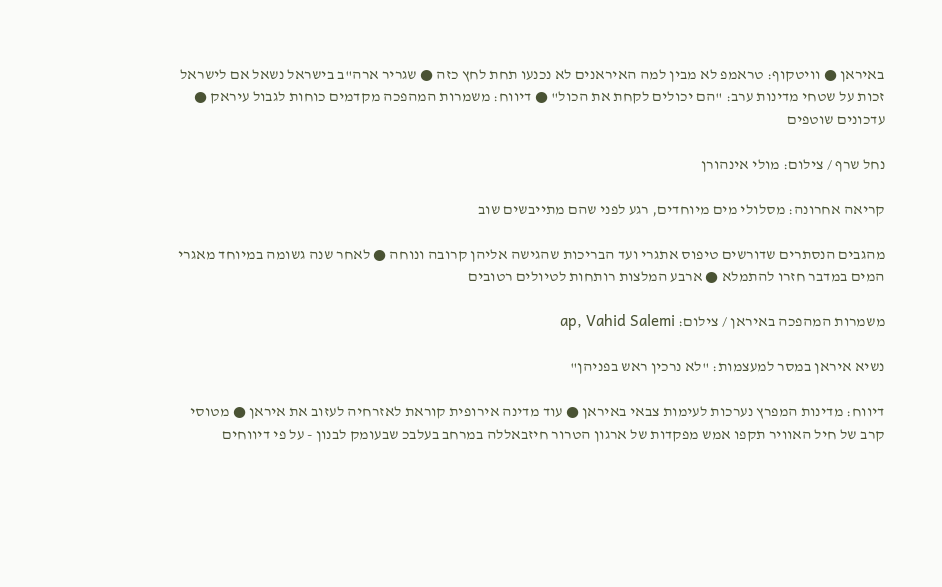באיראן ● וויטקוף: טראמפ לא מבין למה האיראנים לא נכנעו תחת לחץ כזה ● שגריר ארה"ב בישראל נשאל אם לישראל זכות על שטחי מדינות ערב: "הם יכולים לקחת את הכול" ● דיווח: משמרות המהפכה מקדמים כוחות לגבול עיראק ● עדכונים שוטפים

נחל שרף / צילום: מולי אינהורן

קריאה אחרונה: מסלולי מים מיוחדים, רגע לפני שהם מתייבשים שוב

מהגבים הנסתרים שדורשים טיפוס אתגרי ועד הבריכות שהגישה אליהן קרובה ונוחה ● לאחר שנה גשומה במיוחד מאגרי המים במדבר חזרו להתמלא ● ארבע המלצות רותחות לטיולים רטובים

משמרות המהפכה באיראן / צילום: ap, Vahid Salemi

נשיא איראן במסר למעצמות: "לא נרכין ראש בפניהן"

דיווח: מדינות המפרץ נערכות לעימות צבאי באיראן ● עוד מדינה אירופית קוראת לאזרחיה לעזוב את איראן ● מטוסי קרב של חיל האוויר תקפו אמש מפקדות של ארגון הטרור חיזבאללה במרחב בעלבכ שבעומק לבנון - על פי דיווחים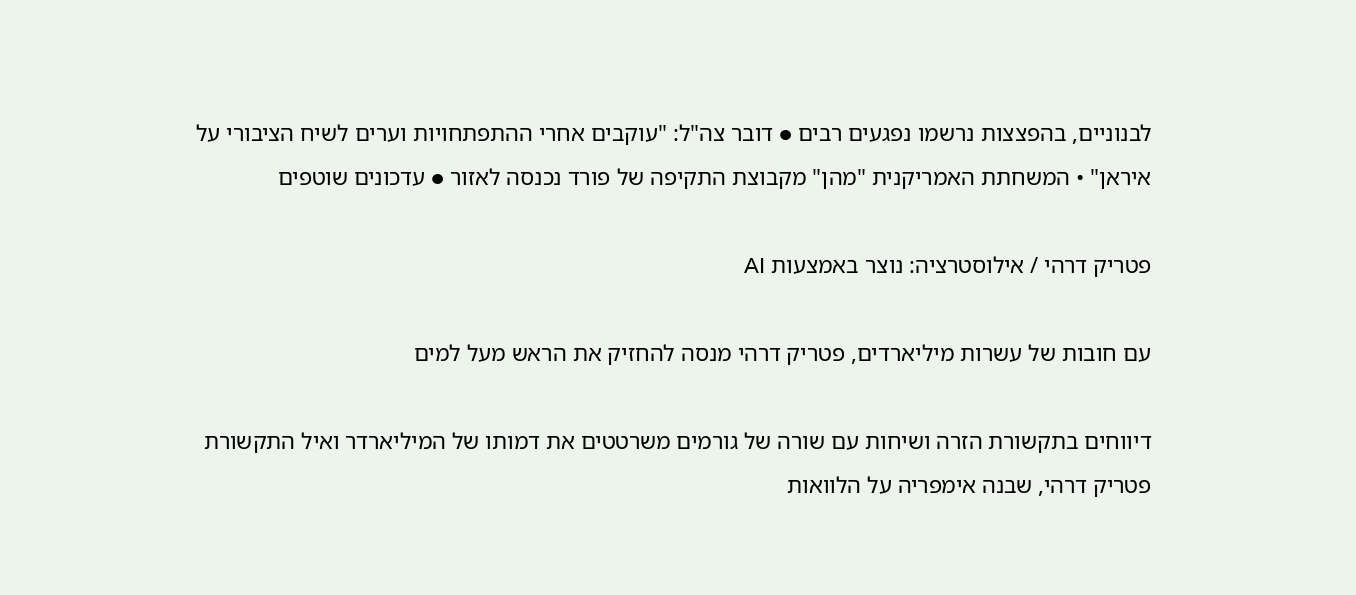לבנוניים, בהפצצות נרשמו נפגעים רבים ● דובר צה"ל: "עוקבים אחרי ההתפתחויות וערים לשיח הציבורי על איראן" • המשחתת האמריקנית "מהן" מקבוצת התקיפה של פורד נכנסה לאזור ● עדכונים שוטפים

פטריק דרהי / אילוסטרציה: נוצר באמצעות AI

עם חובות של עשרות מיליארדים, פטריק דרהי מנסה להחזיק את הראש מעל למים

דיווחים בתקשורת הזרה ושיחות עם שורה של גורמים משרטטים את דמותו של המיליארדר ואיל התקשורת פטריק דרהי, שבנה אימפריה על הלוואות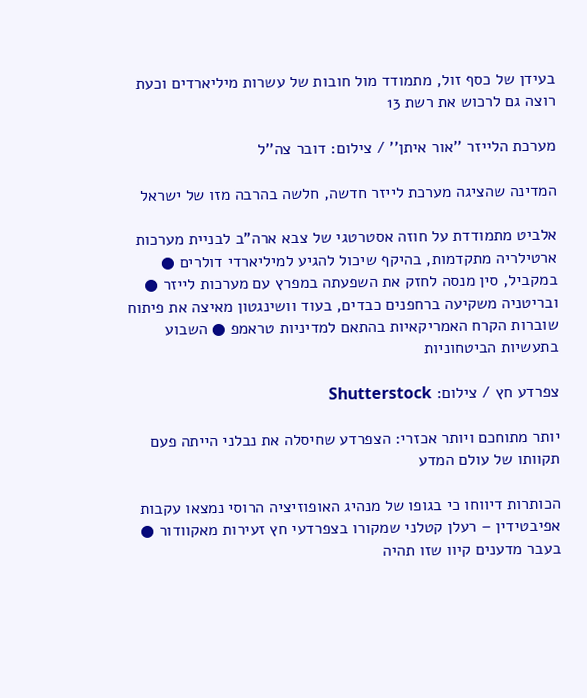בעידן של כסף זול, מתמודד מול חובות של עשרות מיליארדים וכעת רוצה גם לרכוש את רשת 13

מערכת הלייזר ''אור איתן'' / צילום: דובר צה''ל

המדינה שהציגה מערכת לייזר חדשה, חלשה בהרבה מזו של ישראל

אלביט מתמודדת על חוזה אסטרטגי של צבא ארה"ב לבניית מערכות ארטילריה מתקדמות, בהיקף שיכול להגיע למיליארדי דולרים ● במקביל, סין מנסה לחזק את השפעתה במפרץ עם מערכות לייזר ● ובריטניה משקיעה ברחפנים כבדים, בעוד וושינגטון מאיצה את פיתוח שוברות הקרח האמריקאיות בהתאם למדיניות טראמפ ● השבוע בתעשיות הביטחוניות

צפרדע חץ / צילום: Shutterstock

יותר מתוחכם ויותר אכזרי: הצפרדע שחיסלה את נבלני הייתה פעם תקוותו של עולם המדע

הכותרות דיווחו כי בגופו של מנהיג האופוזיציה הרוסי נמצאו עקבות אפיבטידין – רעלן קטלני שמקורו בצפרדעי חץ זעירות מאקוודור ● בעבר מדענים קיוו שזו תהיה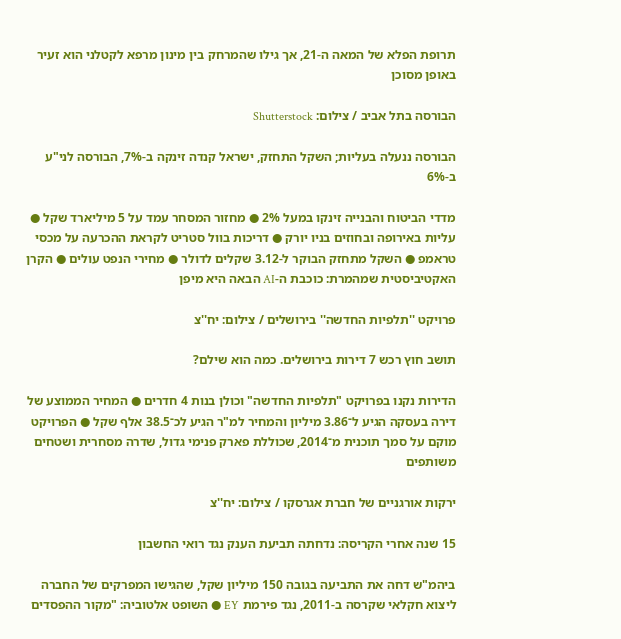תרופת הפלא של המאה ה-21, אך גילו שהמרחק בין מינון מרפא לקטלני הוא זעיר באופן מסוכן

הבורסה בתל אביב / צילום: Shutterstock

הבורסה ננעלה בעליות; השקל התחזק, ישראל קנדה זינקה ב-7%, הבורסה לני"ע ב-6%

מדדי הביטוח והבנייה זינקו במעל 2% ● מחזור המסחר עמד על 5 מיליארד שקל ● עליות באירופה ובחוזים בניו יורק ● דריכות בוול סטריט לקראת ההכרעה על מכסי טראמפ ● השקל מתחזק הבוקר ל-3.12 שקלים לדולר ● מחירי הנפט עולים ● הקרן האקטיביסטית שמהמרת: כוכבת ה-AI הבאה היא מיפן

פרויקט ''תלפיות החדשה'' בירושלים / צילום: יח''צ

תושב חוץ רכש 7 דירות בירושלים. כמה הוא שילם?

הדירות נקנו בפרויקט "תלפיות החדשה" וכולן בנות 4 חדרים ● המחיר הממוצע של דירה בעסקה הגיע ל־3.86 מיליון והמחיר למ"ר הגיע לכ־38.5 אלף שקל ● הפרויקט מוקם על סמך תוכנית מ־2014, שכוללת פארק פנימי גדול, שדרה מסחרית ושטחים משותפים

ירקות אורגניים של חברת אגרסקו / צילום: יח''צ

15 שנה אחרי הקריסה: נדחתה תביעת הענק נגד רואי החשבון

ביהמ"ש דחה את התביעה בגובה 150 מיליון שקל, שהגישו המפרקים של החברה ליצוא חקלאי שקרסה ב-2011, נגד פירמת EY ● השופט אלטוביה: "מקור ההפסדים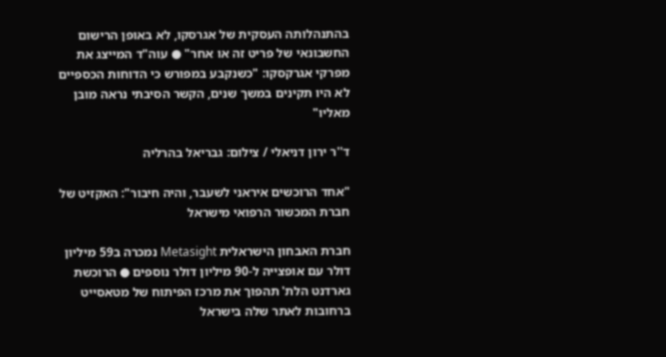בהתנהלותה העסקית של אגרסקו, לא באופן הרישום החשבונאי של פריט זה או אחר" ● עוה"ד המייצג את מפרקי אגרקסקו: "כשנקבע במפורש כי הדוחות הכספיים לא היו תקינים במשך שנים, הקשר הסיבתי נראה מובן מאליו"

ד''ר ירון דניאלי / צילום: גבריאל בהרליה

"אחד הרוכשים איראני לשעבר, והיה חיבור": האקזיט של חברת המכשור הרפואי מישראל

חברת האבחון הישראלית Metasight נמכרה ב59 מיליון דולר עם אופצייה ל-90 מיליון דולר נוספים ● הרוכשת גארדנט הלת' תהפוך את מרכז הפיתוח של מטאסייט ברחובות לאתר שלה בישראל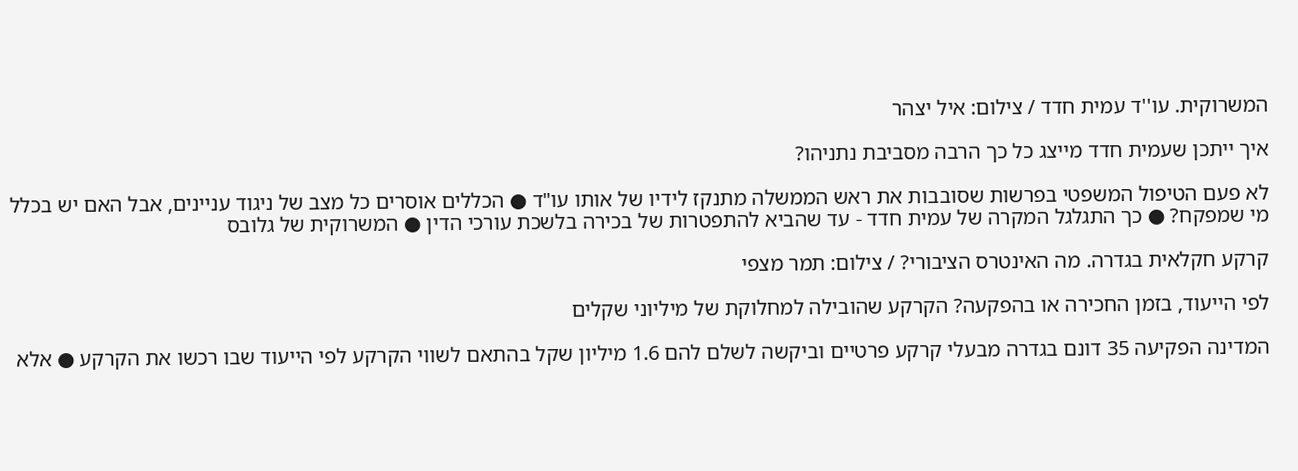המשרוקית. עו''ד עמית חדד / צילום: איל יצהר

איך ייתכן שעמית חדד מייצג כל כך הרבה מסביבת נתניהו?

לא פעם הטיפול המשפטי בפרשות שסובבות את ראש הממשלה מתנקז לידיו של אותו עו"ד ● הכללים אוסרים כל מצב של ניגוד עניינים, אבל האם יש בכלל מי שמפקח? ● כך התגלגל המקרה של עמית חדד - עד שהביא להתפטרות של בכירה בלשכת עורכי הדין ● המשרוקית של גלובס

קרקע חקלאית בגדרה. מה האינטרס הציבורי? / צילום: תמר מצפי

לפי הייעוד, בזמן החכירה או בהפקעה? הקרקע שהובילה למחלוקת של מיליוני שקלים

המדינה הפקיעה 35 דונם בגדרה מבעלי קרקע פרטיים וביקשה לשלם להם 1.6 מיליון שקל בהתאם לשווי הקרקע לפי הייעוד שבו רכשו את הקרקע ● אלא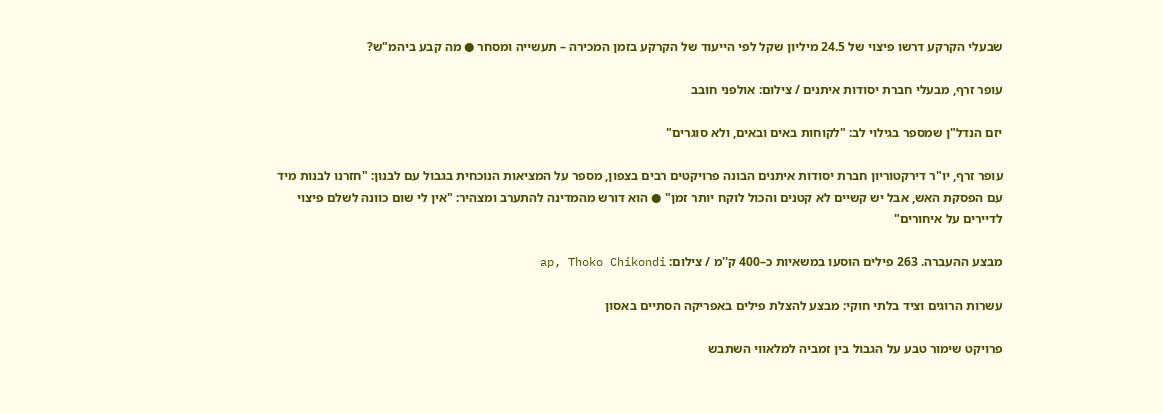שבעלי הקרקע דרשו פיצוי של 24.5 מיליון שקל לפי הייעוד של הקרקע בזמן המכירה – תעשייה ומסחר ● מה קבע ביהמ"ש?

עופר זרף, מבעלי חברת יסודות איתנים / צילום: אולפני חובב

יזם הנדל"ן שמספר בגילוי לב: "לקוחות באים ובאים, ולא סוגרים"

עופר זרף, יו"ר דירקטוריון חברת יסודות איתנים הבונה פרויקטים רבים בצפון, מספר על המציאות הנוכחית בגבול עם לבנון: "חזרנו לבנות מיד עם הפסקת האש, אבל יש קשיים לא קטנים והכול לוקח יותר זמן" ● הוא דורש מהמדינה להתערב ומצהיר: "אין לי שום כוונה לשלם פיצוי לדיירים על איחורים"

מבצע ההעברה. 263 פילים הוסעו במשאיות כ–400 ק''מ / צילום: ap, Thoko Chikondi

עשרות הרוגים וציד בלתי חוקי: מבצע להצלת פילים באפריקה הסתיים באסון

פרויקט שימור טבע על הגבול בין זמביה למלאווי השתבש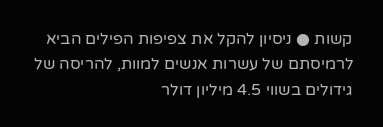קשות ● ניסיון להקל את צפיפות הפילים הביא לרמיסתם של עשרות אנשים למוות, להריסה של גידולים בשווי 4.5 מיליון דולר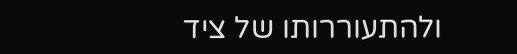ולהתעוררותו של ציד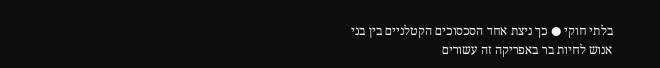בלתי חוקי ● כך ניצת אחד הסכסוכים הקטלניים בין בני אנוש לחיות בר באפריקה זה עשורים